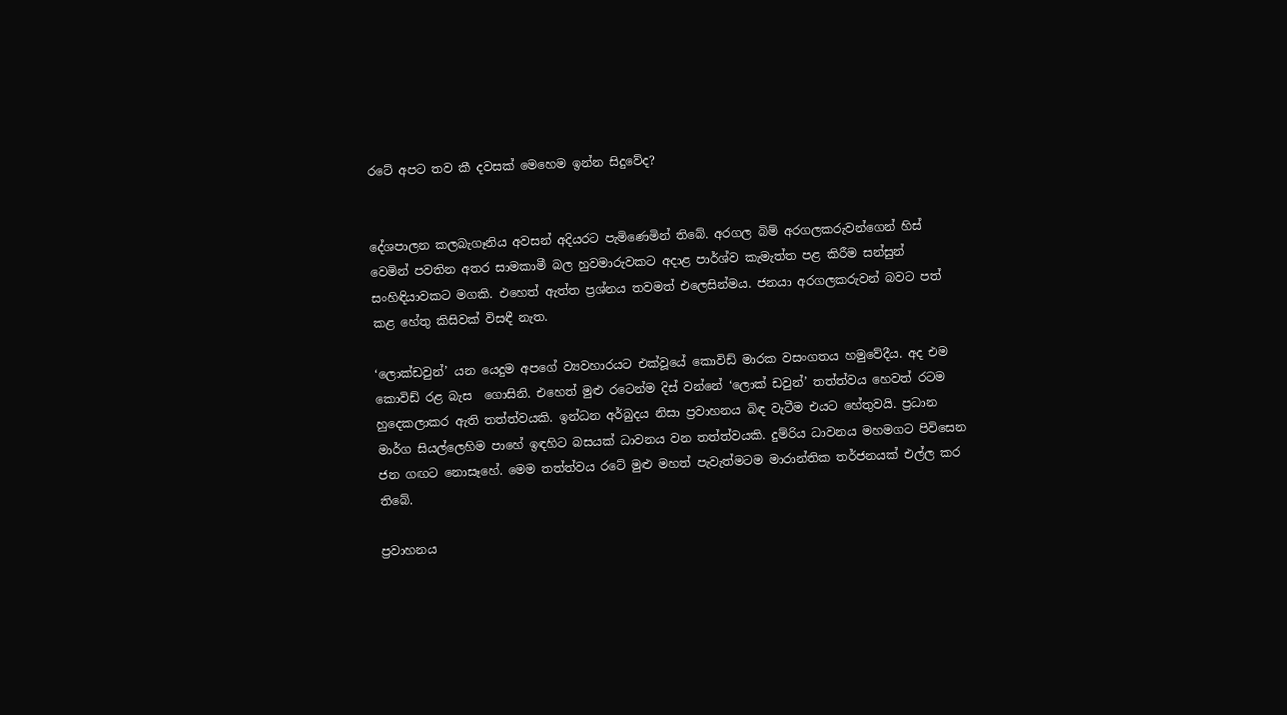රටේ අපට තව කී දවසක් මෙහෙම ඉන්න සිදුවේද?


දේශපාලන කලබැගෑනිය අවසන් අදියරට පැමිණෙමින් තිබේ. අරගල බිම් අරගලකරුවන්ගෙන් හිස් වෙමින් පවතින අතර සාමකාමී බල හුවමාරුවකට අදාළ පාර්ශ්ව කැමැත්ත පළ කිරීම සන්සුන් සංහිඳියාවකට මගකි. එහෙත් ඇත්ත ප්‍රශ්නය තවමත් එලෙසින්මය. ජනයා අරගලකරුවන් බවට පත් කළ හේතු කිසිවක් විසඳී නැත.

‘ලොක්ඩවුන්’ යන යෙදුම අපගේ ව්‍යවහාරයට එක්වූයේ කොවිඩ් මාරක වසංගතය හමුවේදීය. අද එම කොවිඩ් රළ බැස  ගොසිනි. එහෙත් මුළු රටෙන්ම දිස් වන්නේ ‘ලොක් ඩවුන්’ තත්ත්වය හෙවත් රටම හුදෙකලාකර ඇති තත්ත්වයකි. ඉන්ධන අර්බුදය නිසා ප්‍රවාහනය බිඳ වැටීම එයට හේතුවයි. ප්‍රධාන මාර්ග සියල්ලෙහිම පාහේ ඉඳහිට බසයක් ධාවනය වන තත්ත්වයකි. දුම්රිය ධාවනය මහමගට පිවිසෙන ජන ගඟට නොසෑහේ. මෙම තත්ත්වය රටේ මුළු මහත් පැවැත්මටම මාරාන්තික තර්ජනයක් එල්ල කර තිබේ.

ප්‍රවාහනය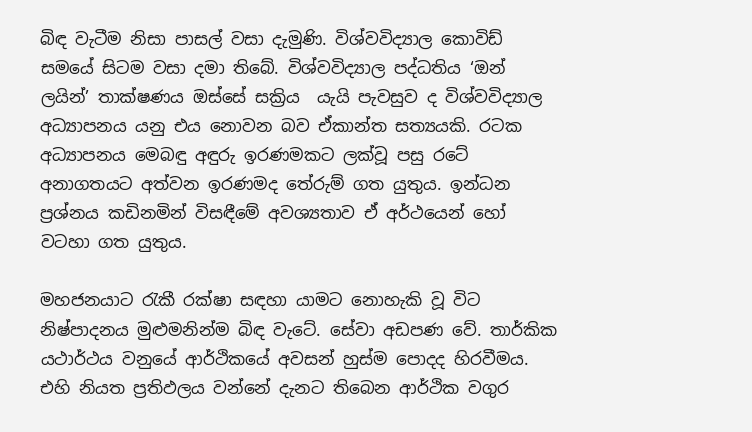බිඳ වැටීම නිසා පාසල් වසා දැමුණි. විශ්වවිද්‍යාල කොවිඩ් සමයේ සිටම වසා දමා තිබේ. විශ්වවිද්‍යාල පද්ධතිය ‘ඔන් ලයින්’ තාක්ෂණය ඔස්සේ සක්‍රිය  යැයි පැවසුව ද විශ්වවිද්‍යාල අධ්‍යාපනය යනු එය නොවන බව ඒකාන්ත සත්‍යයකි. රටක අධ්‍යාපනය මෙබඳු අඳුරු ඉරණමකට ලක්වූ පසු රටේ අනාගතයට අත්වන ඉරණමද තේරුම් ගත යුතුය. ඉන්ධන ප්‍රශ්නය කඩිනමින් විසඳීමේ අවශ්‍යතාව ඒ අර්ථයෙන් හෝ වටහා ගත යුතුය.

මහජනයාට රැකී රක්ෂා සඳහා යාමට නොහැකි වූ විට නිෂ්පාදනය මුළුමනින්ම බිඳ වැටේ. සේවා අඩපණ වේ. තාර්කික යථාර්ථය වනුයේ ආර්ථිකයේ අවසන් හුස්ම පොදද හිරවීමය. එහි නියත ප්‍රතිඵලය වන්නේ දැනට තිබෙන ආර්ථික වගුර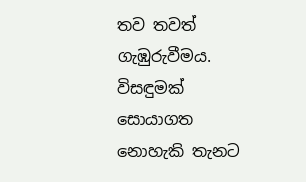තව තවත් ගැඹුරුවීමය. විසඳුමක් සොයාගත නොහැකි තැනට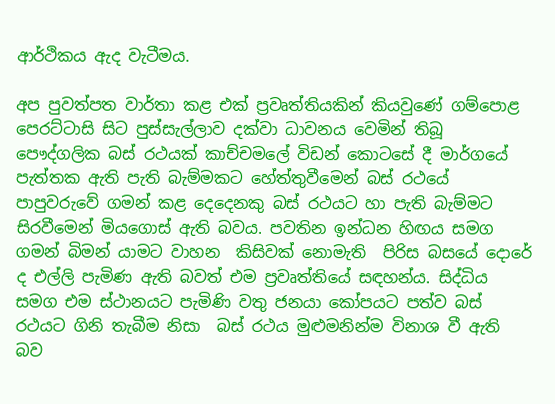ආර්ථිකය ඇද වැටීමය.

අප පුවත්පත වාර්තා කළ එක් ප්‍රවෘත්තියකින් කියවුණේ ගම්පොළ පෙරට්ටාසි සිට පුස්සැල්ලාව දක්වා ධාවනය වෙමින් තිබූ පෞද්ගලික බස් රථයක් කාච්චමලේ විඩන් කොටසේ දී මාර්ගයේ පැත්තක ඇති පැති බැම්මකට හේත්තුවීමෙන් බස් රථයේ පාපුවරුවේ ගමන් කළ දෙදෙනකු බස් රථයට හා පැති බැම්මට සිරවීමෙන් මියගොස් ඇති බවය. පවතින ඉන්ධන හිඟය සමග ගමන් බිමන් යාමට වාහන  කිසිවක් නොමැති  පිරිස බසයේ දොරේ ද එල්ලි පැමිණ ඇති බවත් එම ප්‍රවෘත්තියේ සඳහන්ය. සිද්ධිය  සමග එම ස්ථානයට පැමිණි වතු ජනයා කෝපයට පත්ව බස් රථයට ගිනි තැබීම නිසා  බස් රථය මුළුමනින්ම විනාශ වී ඇති බව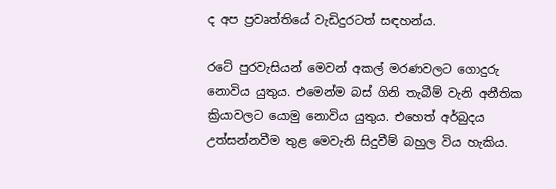ද අප ප්‍රවෘත්තියේ වැඩිදුරටත් සඳහන්ය.

රටේ පුරවැසියන් මෙවන් අකල් මරණවලට ගොදුරු නොවිය යුතුය. එමෙන්ම බස් ගිනි තැබීම් වැනි අනීතික ක්‍රියාවලට යොමු නොවිය යුතුය. එහෙත් අර්බුදය උත්සන්නවීම තුළ මෙවැනි සිදුවීම් බහුල විය හැකිය.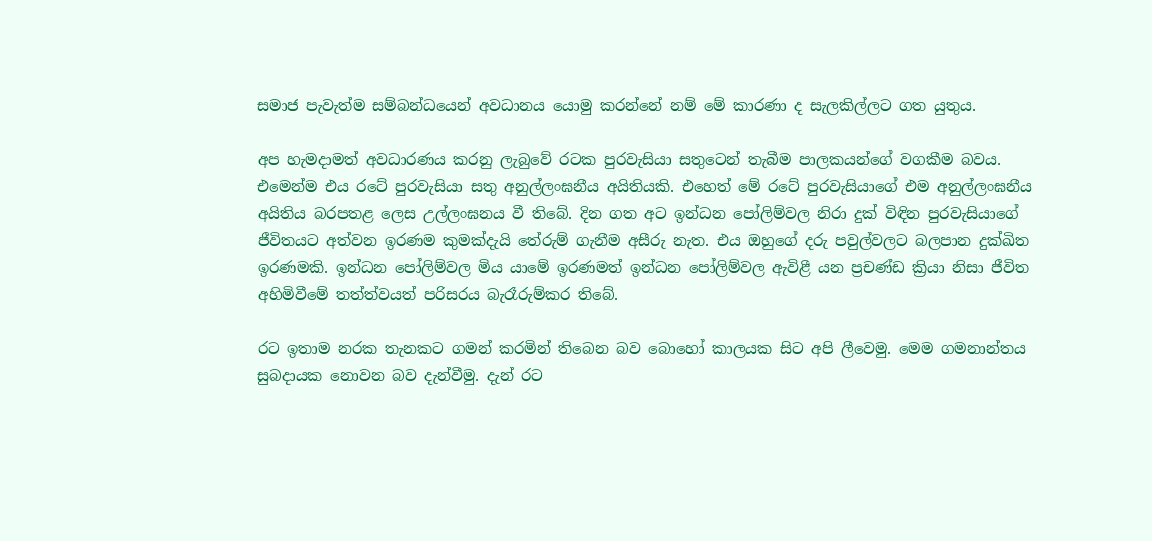සමාජ පැවැත්ම සම්බන්ධයෙන් අවධානය යොමු කරන්නේ නම් මේ කාරණා ද සැලකිල්ලට ගත යුතුය.

අප හැමදාමත් අවධාරණය කරනු ලැබුවේ රටක පුරවැසියා සතුටෙන් තැබීම පාලකයන්ගේ වගකීම බවය. එමෙන්ම එය රටේ පුරවැසියා සතු අනුල්ලංඝනීය අයිතියකි. එහෙත් මේ රටේ පුරවැසියාගේ එම අනුල්ලංඝනීය අයිතිය බරපතළ ලෙස උල්ලංඝනය වී තිබේ. දින ගත අට ඉන්ධන පෝලිම්වල නිරා දුක් විඳින පුරවැසියාගේ ජීවිතයට අත්වන ඉරණම කුමක්දැයි තේරුම් ගැනීම අසීරු නැත. එය ඔහුගේ දරු පවුල්වලට බලපාන දුක්ඛිත ඉරණමකි. ඉන්ධන පෝලිම්වල මිය යාමේ ඉරණමත් ඉන්ධන පෝලිම්වල ඇවිළී යන ප්‍රචණ්ඩ ක්‍රියා නිසා ජීවිත අහිමිවීමේ තත්ත්වයත් පරිසරය බැරෑරුම්කර තිබේ.

රට ඉතාම නරක තැනකට ගමන් කරමින් තිබෙන බව බොහෝ කාලයක සිට අපි ලීවෙමු. මෙම ගමනාන්තය සුබදායක නොවන බව දැන්වීමු. දැන් රට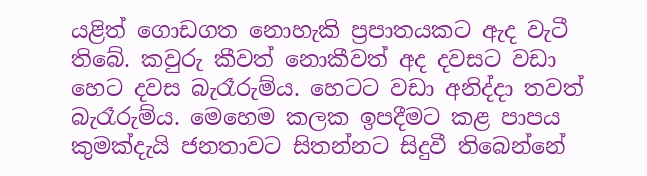යළිත් ගොඩගත නොහැකි ප්‍රපාතයකට ඇද වැටී තිබේ. කවුරු කීවත් නොකීවත් අද දවසට වඩා හෙට දවස බැරෑරුම්ය. හෙටට වඩා අනිද්දා තවත් බැරෑරුම්ය. මෙහෙම කලක ඉපදීමට කළ පාපය කුමක්දැයි ජනතාවට සිතන්නට සිදුවී තිබෙන්නේ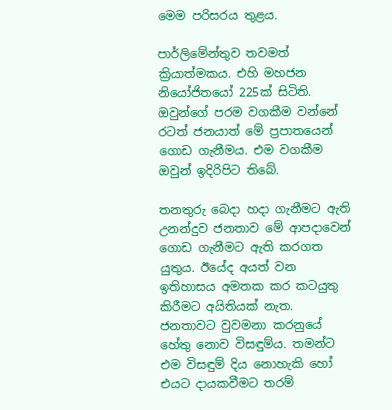මෙම පරිසරය තුළය.

පාර්ලිමේන්තුව තවමත් ක්‍රියාත්මකය. එහි මහජන නියෝජිතයෝ 225ක් සිටිති. ඔවුන්ගේ පරම වගකීම වන්නේ රටත් ජනයාත් මේ ප්‍රපාතයෙන් ගොඩ ගැනීමය. එම වගකීම ඔවුන් ඉදිරිපිට තිබේ.

තනතුරු බෙදා හදා ගැනීමට ඇති උනන්දුව ජනතාව මේ ආපදාවෙන් ගොඩ ගැනීමට ඇති කරගත යුතුය. ඊයේද අයත් වන ඉතිහාසය අමතක කර කටයුතු කිරීමට අයිතියක් නැත. ජනතාවට වුවමනා කරනුයේ හේතු නොව විසඳුම්ය. තමන්ට එම විසඳුම් දිය නොහැකි හෝ එයට දායකවීමට තරම්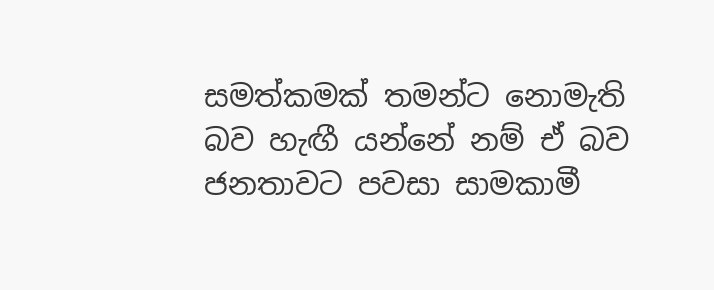සමත්කමක් තමන්ට නොමැති බව හැඟී යන්නේ නම් ඒ බව ජනතාවට පවසා සාමකාමී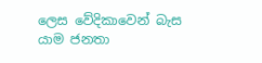ලෙස වේදිකාවෙන් බැස යාම ජනතා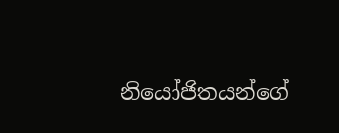නියෝජිතයන්ගේ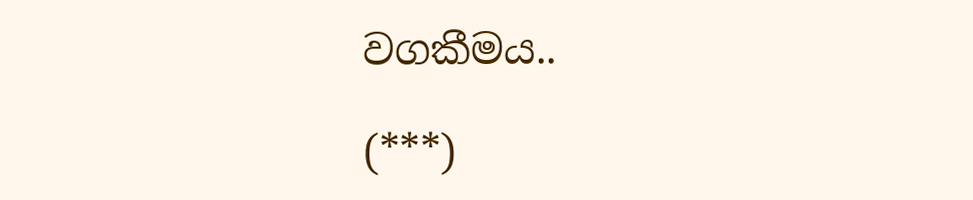වගකීමය..

(***)